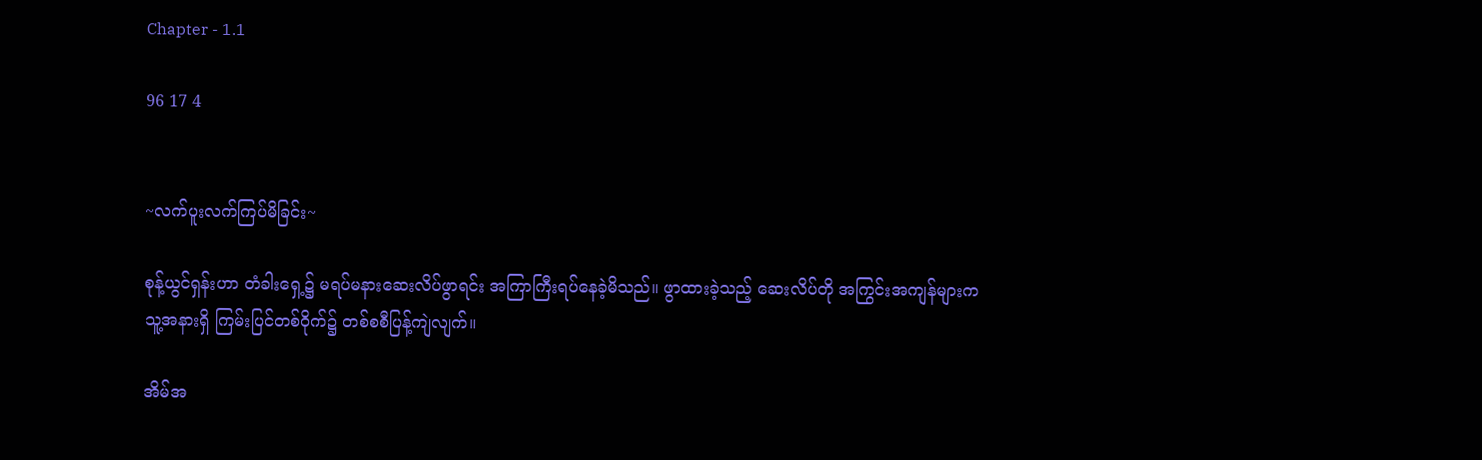Chapter - 1.1

96 17 4


~လက်ပူးလက်ကြပ်မိခြင်း~

စုန့်ယွင်ရှန်းဟာ တံခါးရှေ့၌ မရပ်မနားဆေးလိပ်ဖွာရင်း အကြာကြီးရပ်နေခဲ့မိသည်။ ဖွာထားခဲ့သည့် ဆေးလိပ်တို အကြွင်းအကျန်များက သူ့အနားရှိ ကြမ်းပြင်တစ်ဝိုက်၌ တစ်စစီပြန့်ကျဲလျက်။

အိမ်အ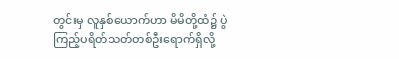တွင်းမှ လူနှစ်ယောက်ဟာ မိမိတို့ထံ၌ ပွဲကြည့်ပရိတ်သတ်တစ်ဦးရောက်ရှိလို့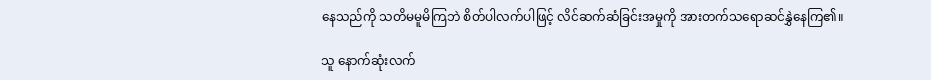နေသည်ကို သတိမမူမိကြဘဲ စိတ်ပါလက်ပါဖြင့် လိင်ဆက်ဆံခြင်းအမှုကို အားတက်သရောဆင်နွှဲနေကြ၏။

သူ နောက်ဆုံးလက်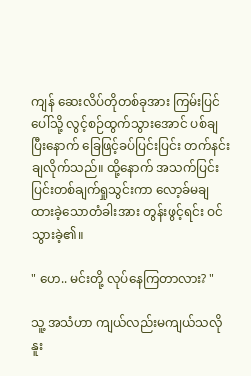ကျန် ဆေးလိပ်တိုတစ်ခုအား ကြမ်းပြင်ပေါ်သို့ လွင့်စဉ်ထွက်သွားအောင် ပစ်ချပြီးနောက် ခြေဖြင့်ခပ်ပြင်းပြင်း တက်နင်းချလိုက်သည်။ ထို့နောက် အသက်ပြင်းပြင်းတစ်ချက်ရှုသွင်းကာ လော့ခ်မချထားခဲ့သောတံခါးအား တွန်းဖွင့်ရင်း ဝင်သွားခဲ့၏။

" ဟေ.. မင်းတို့ လုပ်နေကြတာလား? "

သူ့ အသံဟာ ကျယ်လည်းမကျယ်သလို နူး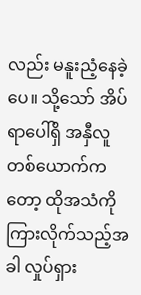လည်း မနူးညံ့နေခဲ့ပေ။ သို့သော် အိပ်ရာပေါ်ရှိ အနှီလူတစ်ယောက်ကတော့ ထိုအသံကို ကြားလိုက်သည့်အခါ လှုပ်ရှား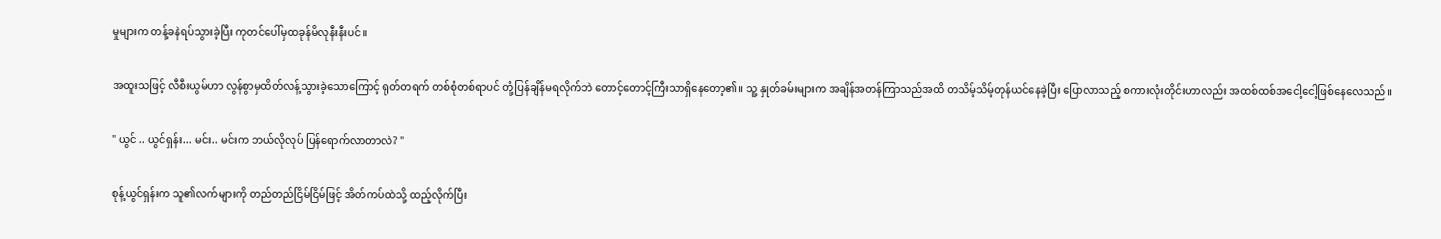မှုများက တန့်ခနဲရပ်သွားခဲ့ပြီး ကုတင်ပေါ်မှထခုန်မိလုနီးနီးပင်။

အထူးသဖြင့် လီစီးယွမ်ဟာ လွန်စွာမှထိတ်လန့်သွားခဲ့သောကြောင့် ရုတ်တရက် တစ်စုံတစ်ရာပင် တုံ့ပြန်ချိန်မရလိုက်ဘဲ တောင့်တောင့်ကြီးသာရှိနေတော့၏။ သူ့ နှုတ်ခမ်းများက အချိန်အတန်ကြာသည်အထိ တသိမ့်သိမ့်တုန်ယင်နေခဲ့ပြီး ပြောလာသည့် စကားလုံးတိုင်းဟာလည်း အထစ်ထစ်အငေါ့ငေါ့ဖြစ်နေလေသည်။

" ယွင် .. ယွင်ရှန်း... မင်း.. မင်းက ဘယ်လိုလုပ် ပြန်ရောက်လာတာလဲ? "

စုန့်ယွင်ရှန်းက သူ၏လက်များကို တည်တည်ငြိမ်ငြိမ်ဖြင့် အိတ်ကပ်ထဲသို့ ထည့်လိုက်ပြီး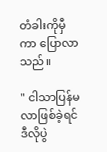တံခါးကိုမှီကာ ပြောလာသည်။

" ငါသာပြန်မလာဖြစ်ခဲ့ရင် ဒီလိုပွဲ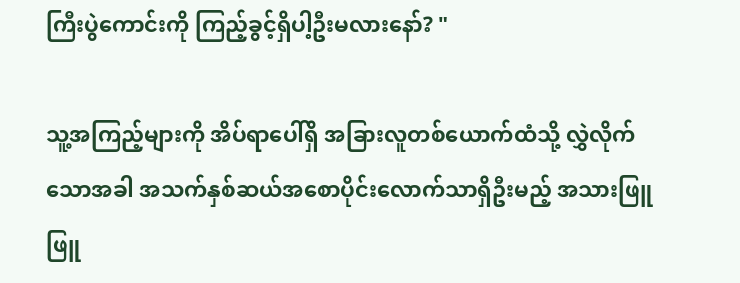ကြီးပွဲကောင်းကို ကြည့်ခွင့်ရှိပါ့ဦးမလားနော်? "

သူ့အကြည့်များကို အိပ်ရာပေါ်ရှိ အခြားလူတစ်ယောက်ထံသို့ လွှဲလိုက်သောအခါ အသက်နှစ်ဆယ်အစောပိုင်းလောက်သာရှိဦးမည့် အသားဖြူဖြူ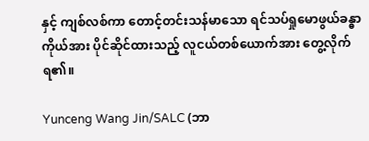နှင့် ကျစ်လစ်ကာ တောင့်တင်းသန်မာသော ရင်သပ်ရှုမောဖွယ်ခန္ဓာကိုယ်အား ပိုင်ဆိုင်ထားသည့် လူငယ်တစ်ယောက်အား တွေ့လိုက်ရ၏။

Yunceng Wang Jin/SALC (ဘာ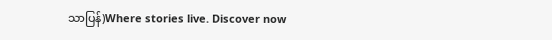သာပြန်)Where stories live. Discover now